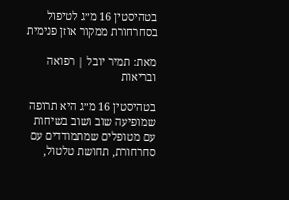בטהיסטין 16 מ״ג לטיפול בסחרחורת ממקור אוזן פנימית

מאת: תמיר יובל | רפואה ובריאות

בטהיסטין 16 מ״ג היא תרופה שמופיעה שוב ושוב בשיחות עם מטופלים שמתמודדים עם סחרחורת, תחושת טלטול,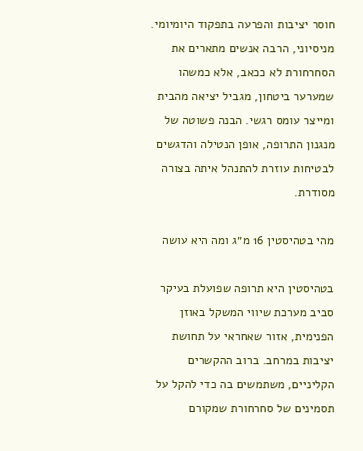חוסר יציבות והפרעה בתפקוד היומיומי. מניסיוני, הרבה אנשים מתארים את הסחרחורת לא ככאב, אלא כמשהו שמערער ביטחון, מגביל יציאה מהבית ומייצר עומס רגשי. הבנה פשוטה של מנגנון התרופה, אופן הנטילה והדגשים לבטיחות עוזרת להתנהל איתה בצורה מסודרת.

מהי בטהיסטין 16 מ״ג ומה היא עושה

בטהיסטין היא תרופה שפועלת בעיקר סביב מערכת שיווי המשקל באוזן הפנימית, אזור שאחראי על תחושת יציבות במרחב. ברוב ההקשרים הקליניים, משתמשים בה כדי להקל על תסמינים של סחרחורת שמקורם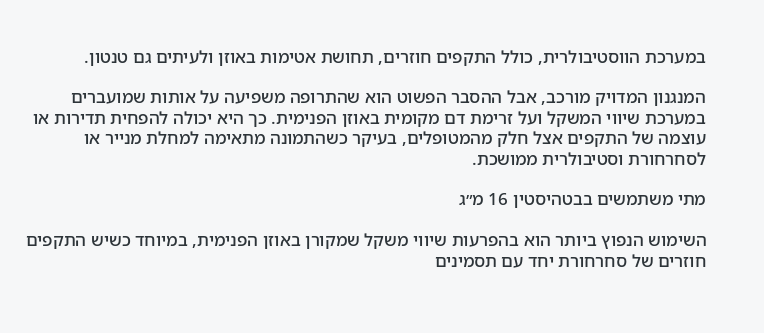במערכת הווסטיבולרית, כולל התקפים חוזרים, תחושת אטימות באוזן ולעיתים גם טנטון.

המנגנון המדויק מורכב, אבל ההסבר הפשוט הוא שהתרופה משפיעה על אותות שמועברים במערכת שיווי המשקל ועל זרימת דם מקומית באוזן הפנימית. כך היא יכולה להפחית תדירות או עוצמה של התקפים אצל חלק מהמטופלים, בעיקר כשהתמונה מתאימה למחלת מנייר או לסחרחורת וסטיבולרית ממושכת.

מתי משתמשים בבטהיסטין 16 מ״ג

השימוש הנפוץ ביותר הוא בהפרעות שיווי משקל שמקורן באוזן הפנימית, במיוחד כשיש התקפים חוזרים של סחרחורת יחד עם תסמינים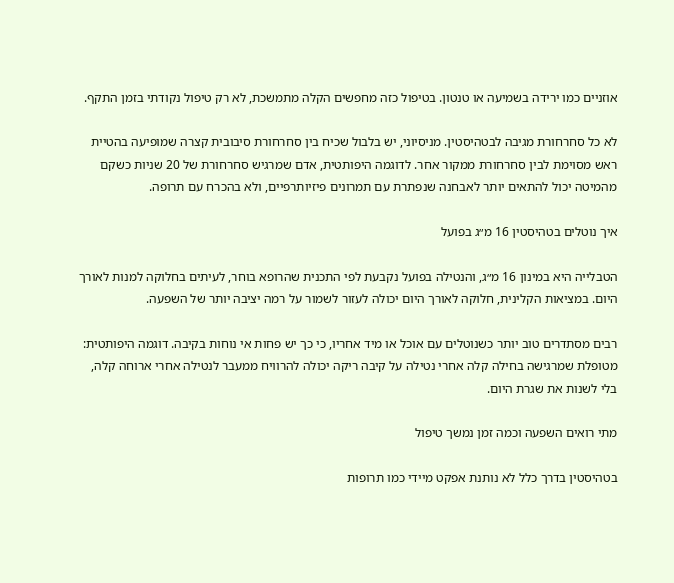אוזניים כמו ירידה בשמיעה או טנטון. בטיפול כזה מחפשים הקלה מתמשכת, לא רק טיפול נקודתי בזמן התקף.

לא כל סחרחורת מגיבה לבטהיסטין. מניסיוני, יש בלבול שכיח בין סחרחורת סיבובית קצרה שמופיעה בהטיית ראש מסוימת לבין סחרחורת ממקור אחר. לדוגמה היפותטית, אדם שמרגיש סחרחורת של 20 שניות כשקם מהמיטה יכול להתאים יותר לאבחנה שנפתרת עם תמרונים פיזיותרפיים, ולא בהכרח עם תרופה.

איך נוטלים בטהיסטין 16 מ״ג בפועל

הטבלייה היא במינון 16 מ״ג, והנטילה בפועל נקבעת לפי התכנית שהרופא בוחר, לעיתים בחלוקה למנות לאורך היום. במציאות הקלינית, חלוקה לאורך היום יכולה לעזור לשמור על רמה יציבה יותר של השפעה.

רבים מסתדרים טוב יותר כשנוטלים עם אוכל או מיד אחריו, כי כך יש פחות אי נוחות בקיבה. דוגמה היפותטית: מטופלת שמרגישה בחילה קלה אחרי נטילה על קיבה ריקה יכולה להרוויח ממעבר לנטילה אחרי ארוחה קלה, בלי לשנות את שגרת היום.

מתי רואים השפעה וכמה זמן נמשך טיפול

בטהיסטין בדרך כלל לא נותנת אפקט מיידי כמו תרופות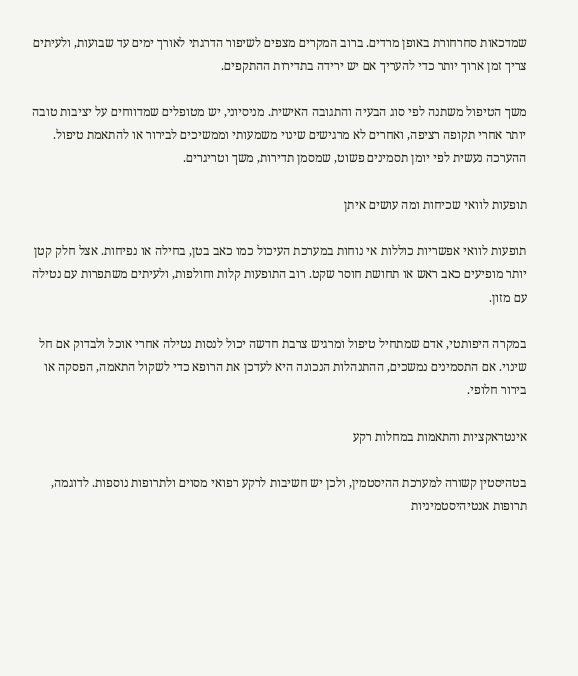שמדכאות סחרחורת באופן מרדים. ברוב המקרים מצפים לשיפור הדרגתי לאורך ימים עד שבועות, ולעיתים צריך זמן ארוך יותר כדי להעריך אם יש ירידה בתדירות ההתקפים.

משך הטיפול משתנה לפי סוג הבעיה והתגובה האישית. מניסיוני, יש מטופלים שמדווחים על יציבות טובה יותר אחרי תקופה רציפה, ואחרים לא מרגישים שינוי משמעותי וממשיכים לבירור או להתאמת טיפול. ההערכה נעשית לפי יומן תסמינים פשוט, שמסמן תדירות, משך וטריגרים.

תופעות לוואי שכיחות ומה עושים איתן

תופעות לוואי אפשריות כוללות אי נוחות במערכת העיכול כמו כאב בטן, בחילה או נפיחות. אצל חלק קטן יותר מופיעים כאב ראש או תחושת חוסר שקט. רוב התופעות קלות וחולפות, ולעיתים משתפרות עם נטילה עם מזון.

במקרה היפותטי, אדם שמתחיל טיפול ומרגיש צרבת חדשה יכול לנסות נטילה אחרי אוכל ולבדוק אם חל שינוי. אם התסמינים נמשכים, ההתנהלות הנכונה היא לעדכן את הרופא כדי לשקול התאמה, הפסקה או בירור חלופי.

אינטראקציות והתאמות במחלות רקע

בטהיסטין קשורה למערכת ההיסטמין, ולכן יש חשיבות לרקע רפואי מסוים ולתרופות נוספות. לדוגמה, תרופות אנטיהיסטמיניות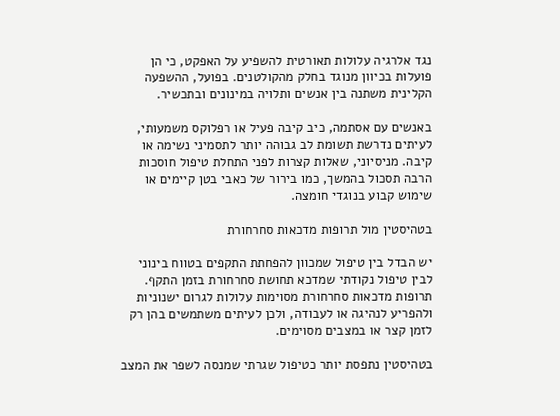נגד אלרגיה עלולות תאורטית להשפיע על האפקט, כי הן פועלות בכיוון מנוגד בחלק מהקולטנים. בפועל, ההשפעה הקלינית משתנה בין אנשים ותלויה במינונים ובתכשיר.

באנשים עם אסתמה, כיב קיבה פעיל או רפלוקס משמעותי, לעיתים נדרשת תשומת לב גבוהה יותר לתסמיני נשימה או קיבה. מניסיוני, שאלות קצרות לפני התחלת טיפול חוסכות הרבה תסכול בהמשך, כמו בירור של כאבי בטן קיימים או שימוש קבוע בנוגדי חומצה.

בטהיסטין מול תרופות מדכאות סחרחורת

יש הבדל בין טיפול שמכוון להפחתת התקפים בטווח בינוני לבין טיפול נקודתי שמדכא תחושת סחרחורת בזמן התקף. תרופות מדכאות סחרחורת מסוימות עלולות לגרום ישנוניות ולהפריע לנהיגה או לעבודה, ולכן לעיתים משתמשים בהן רק לזמן קצר או במצבים מסוימים.

בטהיסטין נתפסת יותר כטיפול שגרתי שמנסה לשפר את המצב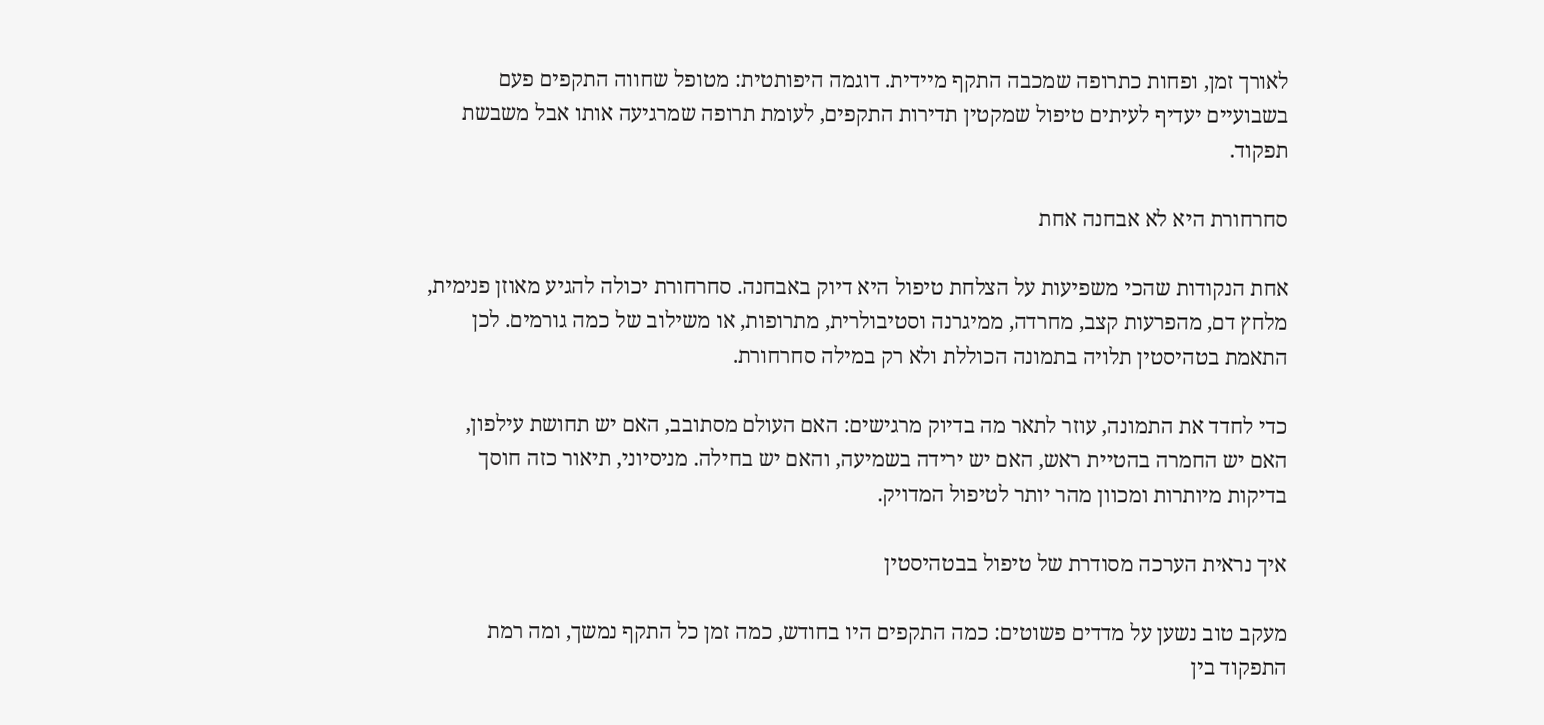לאורך זמן, ופחות כתרופה שמכבה התקף מיידית. דוגמה היפותטית: מטופל שחווה התקפים פעם בשבועיים יעדיף לעיתים טיפול שמקטין תדירות התקפים, לעומת תרופה שמרגיעה אותו אבל משבשת תפקוד.

סחרחורת היא לא אבחנה אחת

אחת הנקודות שהכי משפיעות על הצלחת טיפול היא דיוק באבחנה. סחרחורת יכולה להגיע מאוזן פנימית, מלחץ דם, מהפרעות קצב, מחרדה, ממיגרנה וסטיבולרית, מתרופות, או משילוב של כמה גורמים. לכן התאמת בטהיסטין תלויה בתמונה הכוללת ולא רק במילה סחרחורת.

כדי לחדד את התמונה, עוזר לתאר מה בדיוק מרגישים: האם העולם מסתובב, האם יש תחושת עילפון, האם יש החמרה בהטיית ראש, האם יש ירידה בשמיעה, והאם יש בחילה. מניסיוני, תיאור כזה חוסך בדיקות מיותרות ומכוון מהר יותר לטיפול המדויק.

איך נראית הערכה מסודרת של טיפול בבטהיסטין

מעקב טוב נשען על מדדים פשוטים: כמה התקפים היו בחודש, כמה זמן כל התקף נמשך, ומה רמת התפקוד בין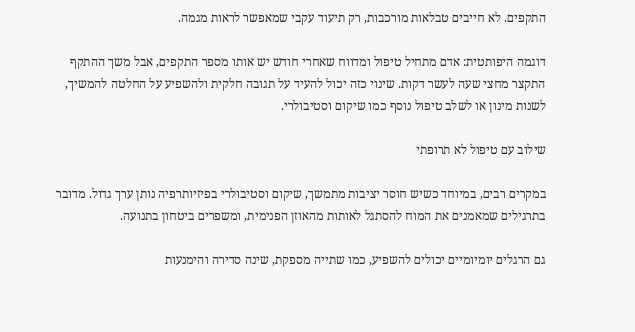התקפים. לא חייבים טבלאות מורכבות, רק תיעוד עקבי שמאפשר לראות מגמה.

דוגמה היפותטית: אדם מתחיל טיפול ומדווח שאחרי חודש יש אותו מספר התקפים, אבל משך ההתקף התקצר מחצי שעה לעשר דקות. שינוי כזה יכול להעיד על תגובה חלקית ולהשפיע על החלטה להמשיך, לשנות מינון או לשלב טיפול נוסף כמו שיקום וסטיבולרי.

שילוב עם טיפול לא תרופתי

במקרים רבים, במיוחד כשיש חוסר יציבות מתמשך, שיקום וסטיבולרי בפיזיותרפיה נותן ערך גדול. מדובר בתרגילים שמאמנים את המוח להסתגל לאותות מהאוזן הפנימית, ומשפרים ביטחון בתנועה.

גם הרגלים יומיומיים יכולים להשפיע, כמו שתייה מספקת, שינה סדירה והימנעות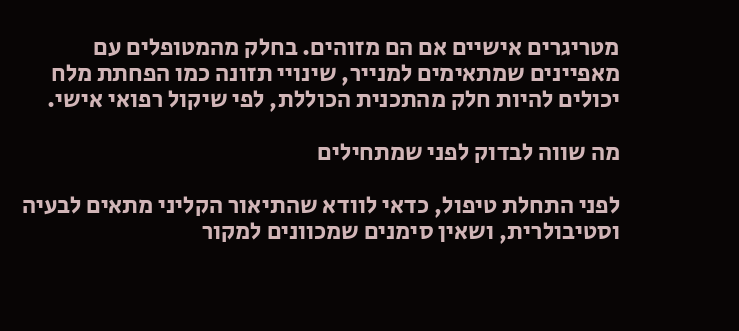מטריגרים אישיים אם הם מזוהים. בחלק מהמטופלים עם מאפיינים שמתאימים למנייר, שינויי תזונה כמו הפחתת מלח יכולים להיות חלק מהתכנית הכוללת, לפי שיקול רפואי אישי.

מה שווה לבדוק לפני שמתחילים

לפני התחלת טיפול, כדאי לוודא שהתיאור הקליני מתאים לבעיה וסטיבולרית, ושאין סימנים שמכוונים למקור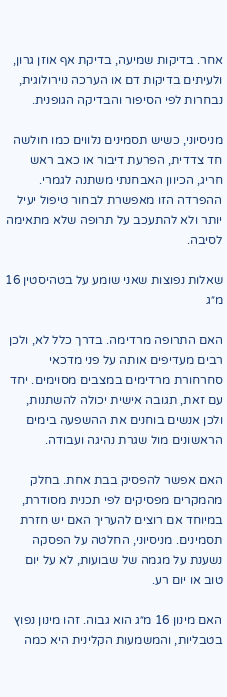אחר. בדיקות שמיעה, בדיקת אף אוזן גרון, ולעיתים בדיקות דם או הערכה נוירולוגית, נבחרות לפי הסיפור והבדיקה הגופנית.

מניסיוני, כשיש תסמינים נלווים כמו חולשה חד צדדית, הפרעת דיבור או כאב ראש חריג, הכיוון האבחנתי משתנה לגמרי. ההפרדה הזו מאפשרת לבחור טיפול יעיל יותר ולא להתעכב על תרופה שלא מתאימה לסיבה.

שאלות נפוצות שאני שומע על בטהיסטין 16 מ״ג

האם התרופה מרדימה. בדרך כלל לא, ולכן רבים מעדיפים אותה על פני מדכאי סחרחורת מרדימים במצבים מסוימים. יחד עם זאת, תגובה אישית יכולה להשתנות, ולכן אנשים בוחנים את ההשפעה בימים הראשונים מול שגרת נהיגה ועבודה.

האם אפשר להפסיק בבת אחת. בחלק מהמקרים מפסיקים לפי תכנית מסודרת, במיוחד אם רוצים להעריך האם יש חזרת תסמינים. מניסיוני, החלטה על הפסקה נשענת על מגמה של שבועות, לא על יום טוב או יום רע.

האם מינון 16 מ״ג הוא גבוה. זהו מינון נפוץ בטבליות, והמשמעות הקלינית היא כמה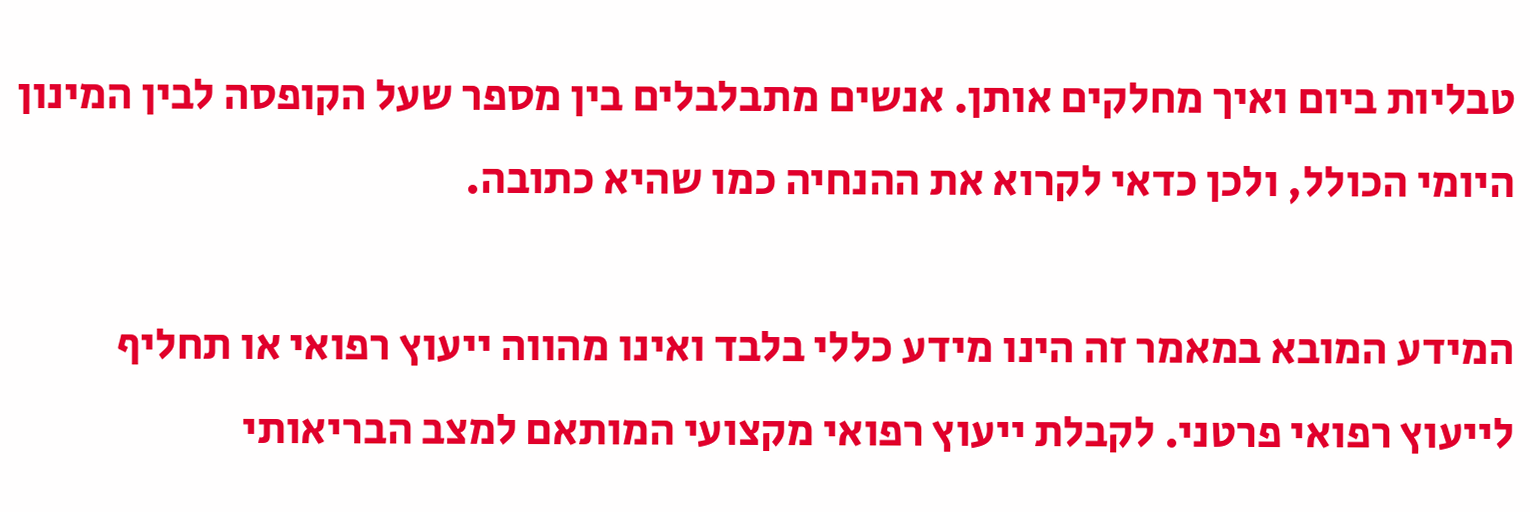טבליות ביום ואיך מחלקים אותן. אנשים מתבלבלים בין מספר שעל הקופסה לבין המינון היומי הכולל, ולכן כדאי לקרוא את ההנחיה כמו שהיא כתובה.

המידע המובא במאמר זה הינו מידע כללי בלבד ואינו מהווה ייעוץ רפואי או תחליף לייעוץ רפואי פרטני. לקבלת ייעוץ רפואי מקצועי המותאם למצב הבריאותי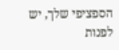הספציפי שלך, יש לפנות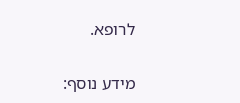לרופא.

מידע נוסף: